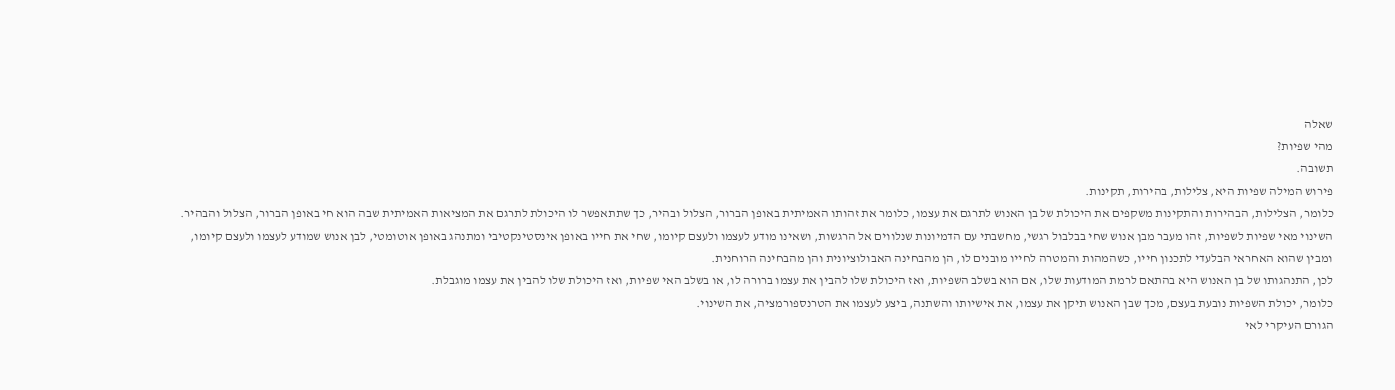שאלה
מהי שפיות?
תשובה.
פירוש המילה שפיות היא, צלילות, בהירות, תקינות.
כלומר, הצלילות, הבהירות והתקינות משקפים את היכולת של בן האנוש לתרגם את עצמו, כלומר את זהותו האמיתית באופן הברור, הצלול ובהיר, כך שתתאפשר לו היכולת לתרגם את המציאות האמיתית שבה הוא חי באופן הברור, הצלול והבהיר.
השינוי מאי שפיות לשפיות, זהו מעבר מבן אנוש שחי בבלבול רגשי, מחשבתי עם הדמיונות שנלווים אל הרגשות, ושאינו מודע לעצמו ולעצם קיומו, שחי את חייו באופן אינסטינקטיבי ומתנהג באופן אוטומטי, לבן אנוש שמודע לעצמו ולעצם קיומו, ומבין שהוא האחראי הבלעדי לתכנון חייו, כשהמהות והמטרה לחייו מובנים לו, הן מהבחינה האבולוציונית והן מהבחינה הרוחנית.
לכן, התנהגותו של בן האנוש היא בהתאם לרמת המודעות שלו, אם הוא בשלב השפיות, ואז היכולת שלו להבין את עצמו ברורה לו, או בשלב האי שפיות, ואז היכולת שלו להבין את עצמו מוגבלת.
כלומר, יכולת השפיות נובעת בעצם, מכך שבן האנוש תיקן את עצמו, את אישיותו והשתנה, ביצע לעצמו את הטרנספורמציה, את השינוי.
הגורם העיקרי לאי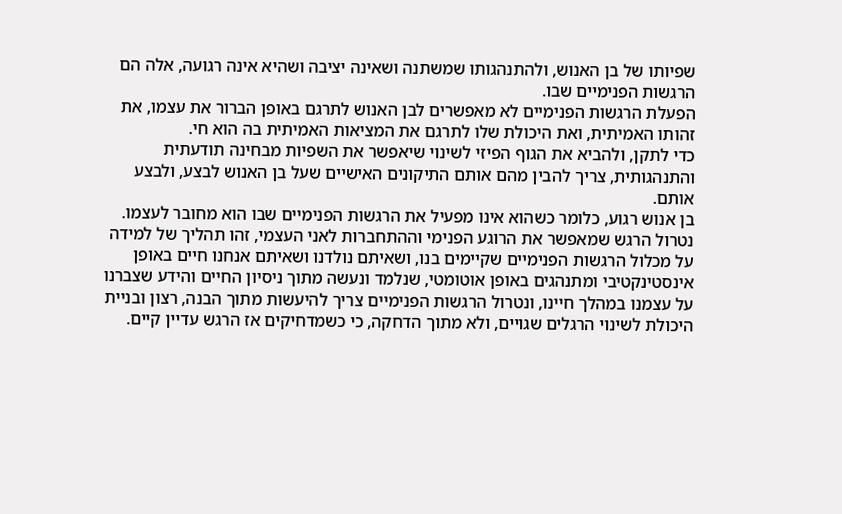שפיותו של בן האנוש, ולהתנהגותו שמשתנה ושאינה יציבה ושהיא אינה רגועה, אלה הם הרגשות הפנימיים שבו.
הפעלת הרגשות הפנימיים לא מאפשרים לבן האנוש לתרגם באופן הברור את עצמו, את זהותו האמיתית, ואת היכולת שלו לתרגם את המציאות האמיתית בה הוא חי.
כדי לתקן, ולהביא את הגוף הפיזי לשינוי שיאפשר את השפיות מבחינה תודעתית והתנהגותית, צריך להבין מהם אותם התיקונים האישיים שעל בן האנוש לבצע, ולבצע אותם.
בן אנוש רגוע, כלומר כשהוא אינו מפעיל את הרגשות הפנימיים שבו הוא מחובר לעצמו.
נטרול הרגש שמאפשר את הרוגע הפנימי וההתחברות לאני העצמי, זהו תהליך של למידה על מכלול הרגשות הפנימיים שקיימים בנו, ושאיתם נולדנו ושאיתם אנחנו חיים באופן אינסטינקטיבי ומתנהגים באופן אוטומטי, שנלמד ונעשה מתוך ניסיון החיים והידע שצברנו על עצמנו במהלך חיינו, ונטרול הרגשות הפנימיים צריך להיעשות מתוך הבנה, רצון ובניית היכולת לשינוי הרגלים שגויים, ולא מתוך הדחקה, כי כשמדחיקים אז הרגש עדיין קיים.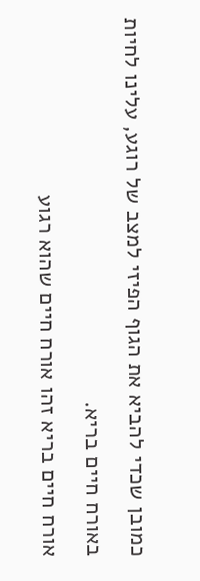כמובן שכדי להביא את הגוף הפיזי למצב של רוגע, עלינו לחיות באורח חיים בריא.
אורח חיים בריא זהו אורח חיים שהוא רגוע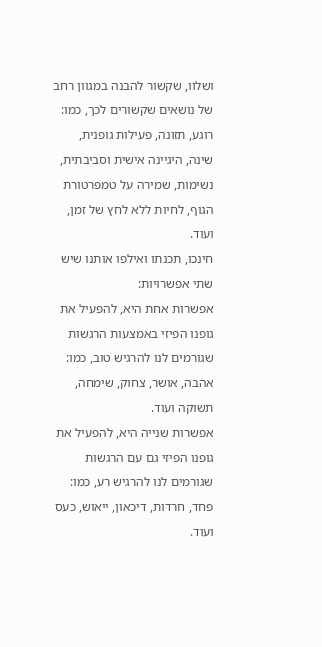ושלוו, שקשור להבנה במגוון רחב של נושאים שקשורים לכך, כמו: רוגע, תזונה, פעילות גופנית, שינה, היגיינה אישית וסביבתית, נשימות, שמירה על טמפרטורת הגוף, לחיות ללא לחץ של זמן, ועוד.
חינכו, תכנתו ואילפו אותנו שיש שתי אפשרויות:
אפשרות אחת היא, להפעיל את גופנו הפיזי באמצעות הרגשות שגורמים לנו להרגיש טוב, כמו: אהבה, אושר, צחוק, שימחה, תשוקה ועוד.
אפשרות שנייה היא, להפעיל את גופנו הפיזי גם עם הרגשות שגורמים לנו להרגיש רע, כמו: פחד, חרדות, דיכאון, ייאוש, כעס ועוד.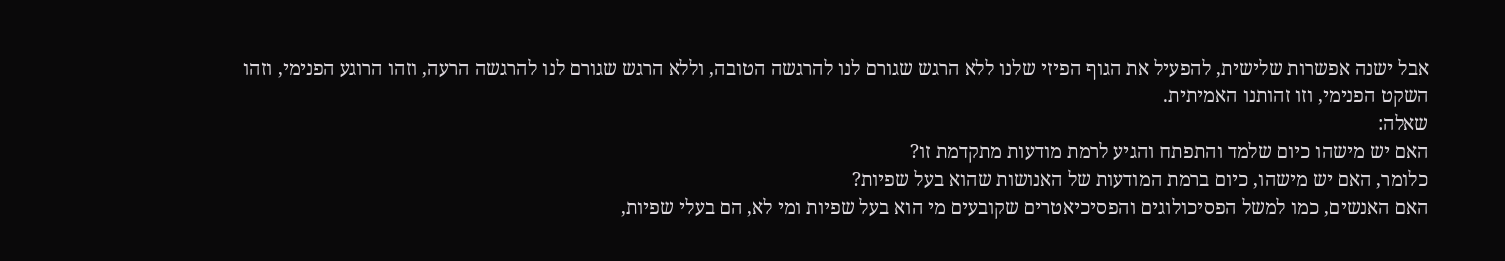אבל ישנה אפשרות שלישית, להפעיל את הגוף הפיזי שלנו ללא הרגש שגורם לנו להרגשה הטובה, וללא הרגש שגורם לנו להרגשה הרעה, וזהו הרוגע הפנימי, וזהו השקט הפנימי, וזו זהותנו האמיתית.
שאלה:
האם יש מישהו כיום שלמד והתפתח והגיע לרמת מודעות מתקדמת זו?
כלומר, האם יש מישהו, כיום ברמת המודעות של האנושות שהוא בעל שפיות?
האם האנשים, כמו למשל הפסיכולוגים והפסיכיאטרים שקובעים מי הוא בעל שפיות ומי לא, הם בעלי שפיות,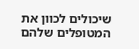שיכולים לכוון את המטופלים שלהם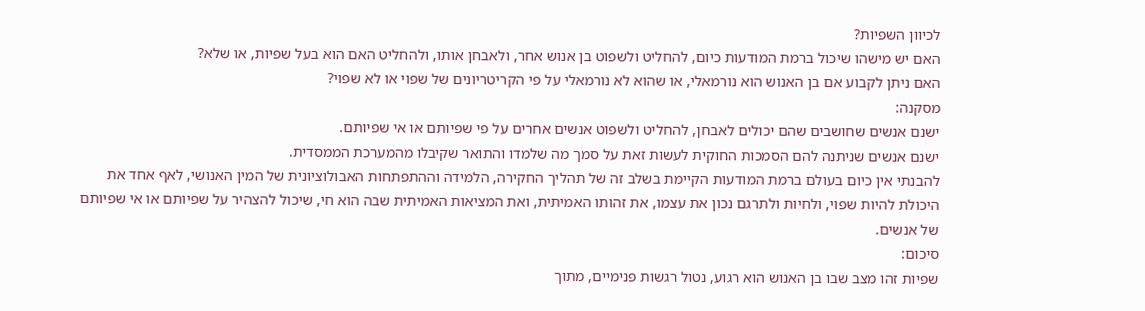לכיוון השפיות?
האם יש מישהו שיכול ברמת המודעות כיום, להחליט ולשפוט בן אנוש אחר, ולאבחן אותו, ולהחליט האם הוא בעל שפיות, או שלא?
האם ניתן לקבוע אם בן האנוש הוא נורמאלי, או שהוא לא נורמאלי על פי הקריטריונים של שפוי או לא שפוי?
מסקנה:
ישנם אנשים שחושבים שהם יכולים לאבחן, להחליט ולשפוט אנשים אחרים על פי שפיותם או אי שפיותם.
ישנם אנשים שניתנה להם הסמכות החוקית לעשות זאת על סמך מה שלמדו והתואר שקיבלו מהמערכת הממסדית.
להבנתי אין כיום בעולם ברמת המודעות הקיימת בשלב זה של תהליך החקירה, הלמידה וההתפתחות האבולוציונית של המין האנושי, לאף אחד את היכולת להיות שפוי, ולחיות ולתרגם נכון את עצמו, את זהותו האמיתית, ואת המציאות האמיתית שבה הוא חי, שיכול להצהיר על שפיותם או אי שפיותם של אנשים.
סיכום:
שפיות זהו מצב שבו בן האנוש הוא רגוע, נטול רגשות פנימיים, מתוך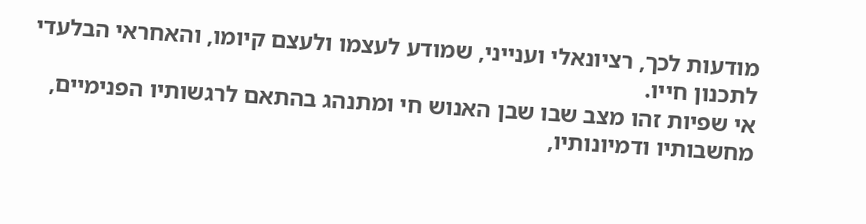מודעות לכך, רציונאלי וענייני, שמודע לעצמו ולעצם קיומו, והאחראי הבלעדי לתכנון חייו.
אי שפיות זהו מצב שבו שבן האנוש חי ומתנהג בהתאם לרגשותיו הפנימיים, מחשבותיו ודמיונותיו,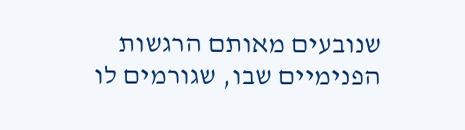שנובעים מאותם הרגשות הפנימיים שבו, שגורמים לו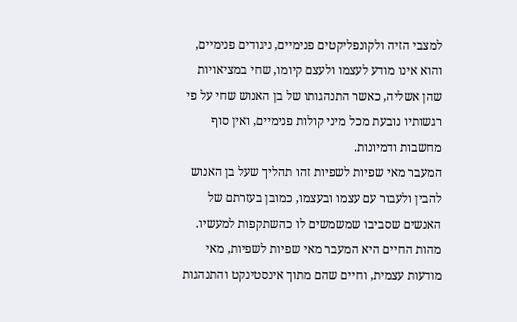למצבי הזיה ולקונפליקטים פנימיים, ניגודים פנימיים, והוא אינו מודע לעצמו ולעצם קיומו, שחי במציאויות שהן אשליה, כאשר התנהגותו של בן האנוש שחי על פי רגשותיו נובעת מכל מיני קולות פנימיים, ואין סוף מחשבות ודמיונות.
המעבר מאי שפיות לשפיות זהו תהליך שעל בן האנוש להבין ולעבור עם עצמו ובעצמו, כמובן בעזרתם של האנשים שסביבו שמשמשים לו כהשתקפות למעשיו.
מהות החיים היא המעבר מאי שפיות לשפיות, מאי מודעות עצמית, וחיים שהם מתוך אינסטינקט והתנהגות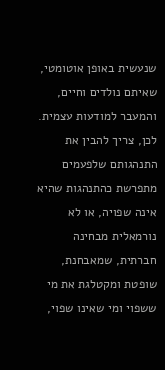שנעשית באופן אוטומטי, שאיתם נולדים וחיים, והמעבר למודעות עצמית.
לכן, צריך להבין את התנהגותם שלפעמים מתפרשת כהתנהגות שהיא אינה שפויה, או לא נורמאלית מבחינה חברתית, שמאבחנת, שופטת ומקטלגת את מי ששפוי ומי שאינו שפוי,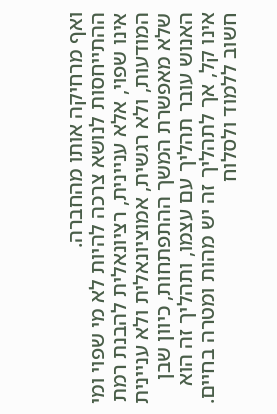ואף מרחיקה אותו מהחברה.
ההתייחסות לנושא צרכה להיות לא מי שפוי ומי אינו שפוי, אלא עניינית, רציונאלית להבנת רמת המודעות, ולא רגשית, אמוציונאלית ולא עניינית שלא מאפשרת המשך ההתפתחות, כיוון שבן האנוש עובר תהליך עם עצמו, ותהליך זה הוא אינו קל, אך לתהליך זה יש מהות ומטרה בחיים.
חשוב ללמוד ולסלוח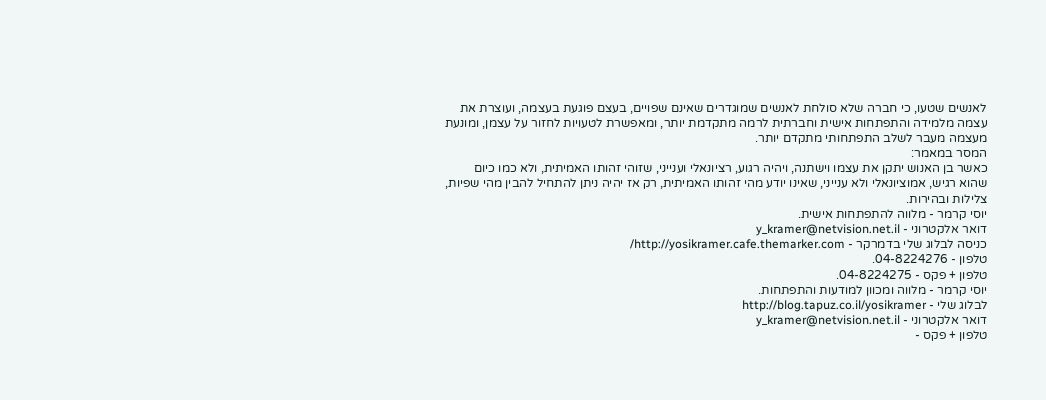לאנשים שטעו, כי חברה שלא סולחת לאנשים שמוגדרים שאינם שפויים, בעצם פוגעת בעצמה, ועוצרת את עצמה מלמידה והתפתחות אישית וחברתית לרמה מתקדמת יותר, ומאפשרת לטעויות לחזור על עצמן, ומונעת מעצמה מעבר לשלב התפתחותי מתקדם יותר.
המסר במאמר:
כאשר בן האנוש יתקן את עצמו וישתנה, ויהיה רגוע, רציונאלי וענייני, שזוהי זהותו האמיתית, ולא כמו כיום שהוא רגיש, אמוציונאלי ולא ענייני, שאינו יודע מהי זהותו האמיתית, רק אז יהיה ניתן להתחיל להבין מהי שפיות, צלילות ובהירות.
יוסי קרמר - מלווה להתפתחות אישית.
דואר אלקטרוני - y_kramer@netvision.net.il
כניסה לבלוג שלי בדמרקר - http://yosikramer.cafe.themarker.com/
טלפון - 04-8224276.
טלפון + פקס - 04-8224275.
יוסי קרמר - מלווה ומכוון למודעות והתפתחות.
לבלוג שלי - http://blog.tapuz.co.il/yosikramer
דואר אלקטרוני - y_kramer@netvision.net.il
טלפון + פקס -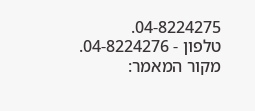04-8224275.
טלפון - 04-8224276.
מקור המאמר: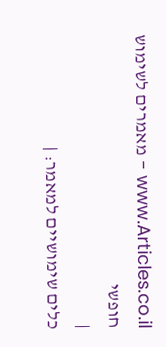www.Articles.co.il - מאמרים לשימוש חופשי
|
כלים שימושיים למאמר: |